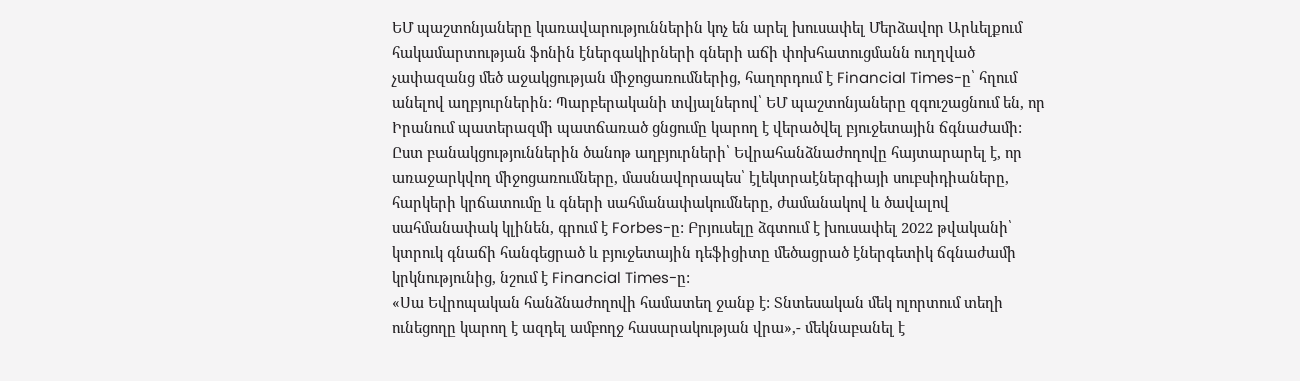ԵՄ պաշտոնյաները կառավարություններին կոչ են արել խուսափել Մերձավոր Արևելքում հակամարտության ֆոնին էներգակիրների գների աճի փոխհատուցմանն ուղղված չափազանց մեծ աջակցության միջոցառումներից, հաղորդում է Financial Times-ը՝ հղում անելով աղբյուրներին: Պարբերականի տվյալներով՝ ԵՄ պաշտոնյաները զգուշացնում են, որ Իրանում պատերազմի պատճառած ցնցումը կարող է վերածվել բյուջետային ճգնաժամի:
Ըստ բանակցություններին ծանոթ աղբյուրների՝ Եվրահանձնաժողովը հայտարարել է, որ առաջարկվող միջոցառումները, մասնավորապես՝ էլեկտրաէներգիայի սուբսիդիաները, հարկերի կրճատումը և գների սահմանափակումները, ժամանակով և ծավալով սահմանափակ կլինեն, գրում է Forbes-ը: Բրյուսելը ձգտում է խուսափել 2022 թվականի՝ կտրուկ գնաճի հանգեցրած և բյուջետային դեֆիցիտը մեծացրած էներգետիկ ճգնաժամի կրկնությունից, նշում է Financial Times-ը:
«Սա Եվրոպական հանձնաժողովի համատեղ ջանք է: Տնտեսական մեկ ոլորտում տեղի ունեցողը կարող է ազդել ամբողջ հասարակության վրա»,- մեկնաբանել է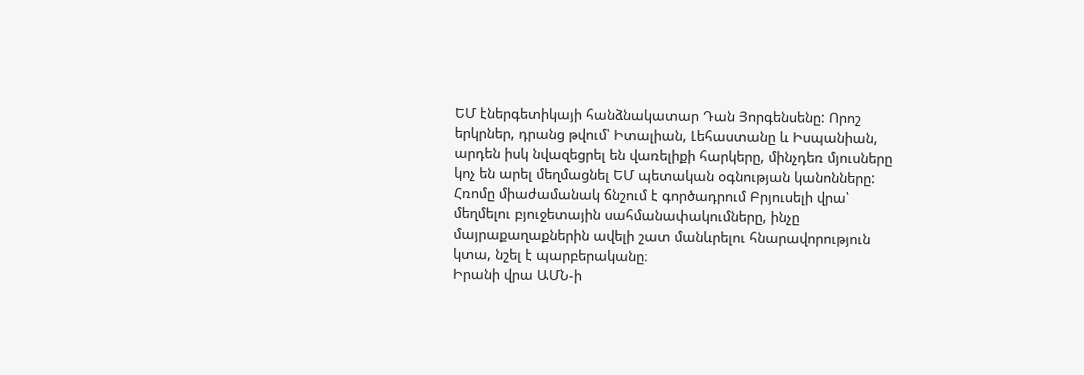ԵՄ էներգետիկայի հանձնակատար Դան Յորգենսենը: Որոշ երկրներ, դրանց թվում՝ Իտալիան, Լեհաստանը և Իսպանիան, արդեն իսկ նվազեցրել են վառելիքի հարկերը, մինչդեռ մյուսները կոչ են արել մեղմացնել ԵՄ պետական օգնության կանոնները: Հռոմը միաժամանակ ճնշում է գործադրում Բրյուսելի վրա՝ մեղմելու բյուջետային սահմանափակումները, ինչը մայրաքաղաքներին ավելի շատ մանևրելու հնարավորություն կտա, նշել է պարբերականը։
Իրանի վրա ԱՄՆ-ի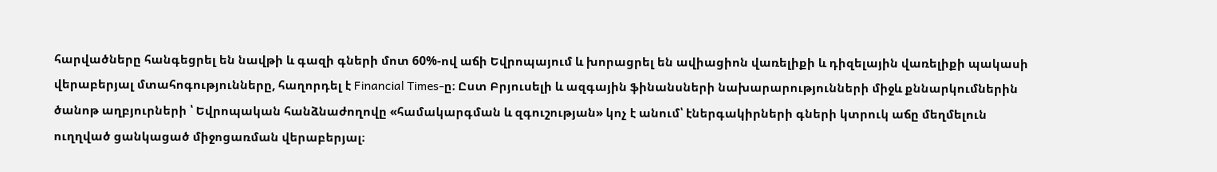հարվածները հանգեցրել են նավթի և գազի գների մոտ 60%-ով աճի Եվրոպայում և խորացրել են ավիացիոն վառելիքի և դիզելային վառելիքի պակասի վերաբերյալ մտահոգությունները, հաղորդել է Financial Times-ը։ Ըստ Բրյուսելի և ազգային ֆինանսների նախարարությունների միջև քննարկումներին ծանոթ աղբյուրների ՝ Եվրոպական հանձնաժողովը «համակարգման և զգուշության» կոչ է անում՝ էներգակիրների գների կտրուկ աճը մեղմելուն ուղղված ցանկացած միջոցառման վերաբերյալ։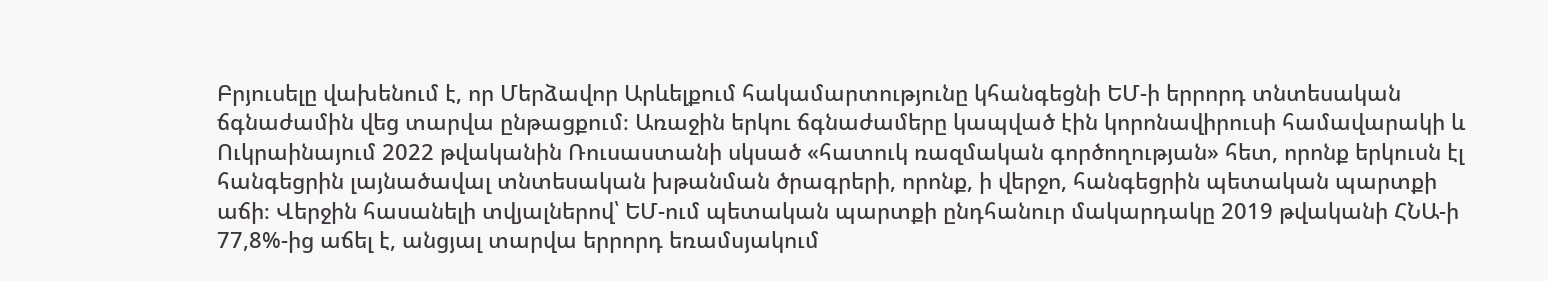Բրյուսելը վախենում է, որ Մերձավոր Արևելքում հակամարտությունը կհանգեցնի ԵՄ-ի երրորդ տնտեսական ճգնաժամին վեց տարվա ընթացքում։ Առաջին երկու ճգնաժամերը կապված էին կորոնավիրուսի համավարակի և Ուկրաինայում 2022 թվականին Ռուսաստանի սկսած «հատուկ ռազմական գործողության» հետ, որոնք երկուսն էլ հանգեցրին լայնածավալ տնտեսական խթանման ծրագրերի, որոնք, ի վերջո, հանգեցրին պետական պարտքի աճի։ Վերջին հասանելի տվյալներով՝ ԵՄ-ում պետական պարտքի ընդհանուր մակարդակը 2019 թվականի ՀՆԱ-ի 77,8%-ից աճել է, անցյալ տարվա երրորդ եռամսյակում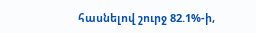հասնելով շուրջ 82.1%-ի,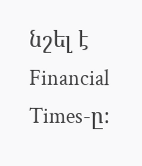նշել է Financial Times-ը։